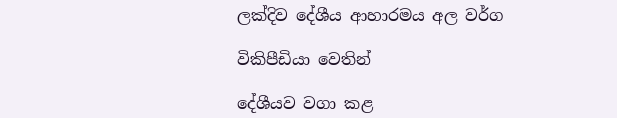ලක්දිව දේශීය ආහාරමය අල වර්ග

විකිපීඩියා වෙතින්

දේශීයව වගා කළ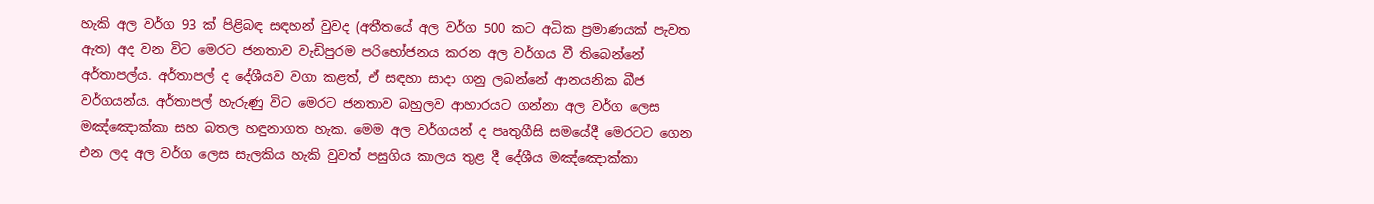හැකි අල වර්ග 93 ක්‌ පිළිබඳ සඳහන් වුවද (අතීතයේ අල වර්ග 500 කට අධික ප්‍රමාණයක් පැවත ඇත) අද වන විට මෙරට ජනතාව වැඩිපුරම පරිභෝජනය කරන අල වර්ගය වී තිබෙන්නේ අර්තාපල්ය. අර්තාපල් ද දේශීයව වගා කළත්, ඒ සඳහා සාදා ගනු ලබන්නේ ආනයනික බීජ වර්ගයන්ය. අර්තාපල් හැරුණු විට මෙරට ජනතාව බහුලව ආහාරයට ගන්නා අල වර්ග ලෙස මඤ්ඤොක්‌කා සහ බතල හඳුනාගත හැක. මෙම අල වර්ගයන් ද පෘතුගීසි සමයේදී මෙරටට ගෙන එන ලද අල වර්ග ලෙස සැලකිය හැකි වුවත් පසුගිය කාලය තුළ දී දේශීය මඤ්ඤොක්‌කා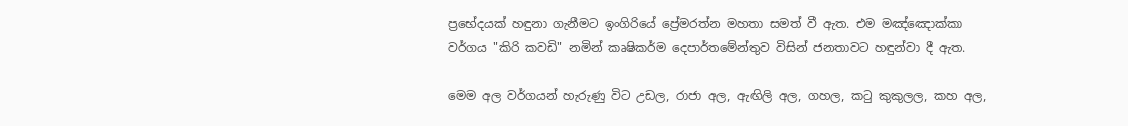ප්‍රභේදයක්‌ හඳුනා ගැනීමට ඉංගිරියේ ප්‍රේමරත්න මහතා සමත් වී ඇත. එම මඤ්ඤොක්‌කා වර්ගය "කිරි කවඩි" නමින් කෘෂිකර්ම දෙපාර්තමේන්තුව විසින් ජනතාවට හඳුන්වා දී ඇත.

මෙම අල වර්ගයන් හැරුණු විට උඩල, රාජා අල, ඇඟිලි අල, ගහල, කටු කුකුලල, කහ අල,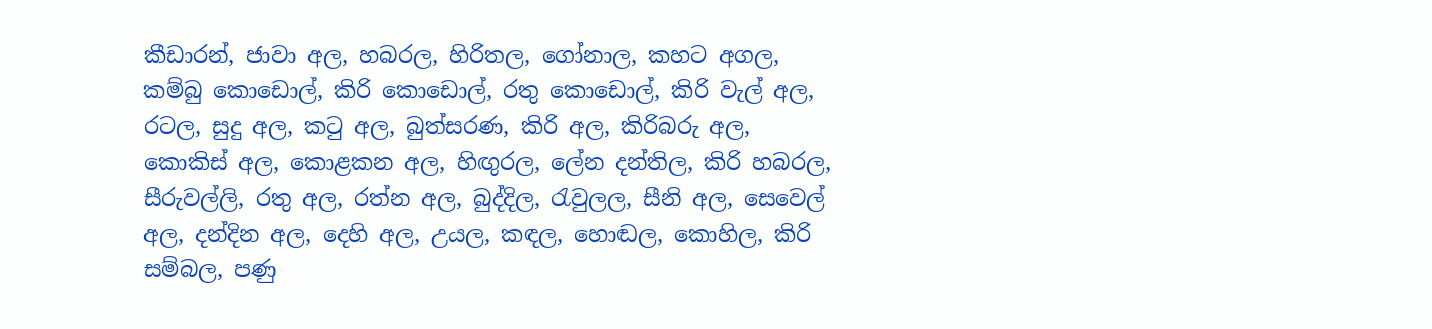කීඩාරන්, ජාවා අල, හබරල, හිරිතල, ගෝනාල, කහට අගල, කම්බු කොඩොල්, කිරි කොඩොල්, රතු කොඩොල්, කිරි වැල් අල, රටල, සුදු අල, කටු අල, බුත්සරණ, කිරි අල, කිරිබරු අල, කොකිස්‌ අල, කොළකන අල, හිඟුරල, ලේන දන්තිල, කිරි හබරල, සීරුවල්ලි, රතු අල, රත්න අල, බුද්දිල, රැවුලල, සීනි අල, සෙවෙල් අල, දන්දින අල, දෙහි අල, උයල, කඳල, හොඬල, කොහිල, කිරි සම්බල, පණු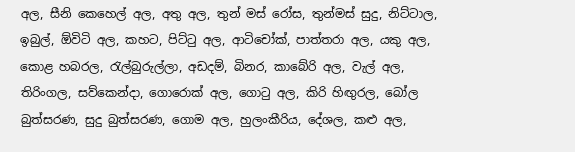අල, සීනි කෙහෙල් අල, අතු අල, තුන් මස්‌ රෝස, තුන්මස්‌ සුදු, නිට්‌ටාල, ඉබුල්, ඕවිටි අල, කහට, පිට්‌ටු අල, ආටිචෝක්‌, පාත්තරා අල, යකු අල, කොළ හබරල, රැල්බුරුල්ලා, අඩදම්, බිනර, කාබේරි අල, වැල් අල, තිරිංගල, සව්කෙන්දා, ගොරොක්‌ අල, ගොටු අල, කිරි හිඟුරල, බෝල බුත්සරණ, සුදු බුත්සරණ, ගොම අල, හුලංකීරිය, දේශල, කළු අල,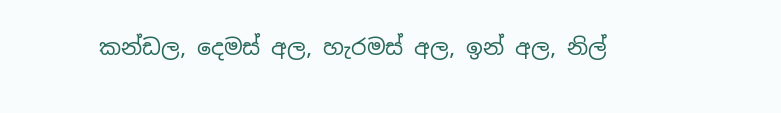කන්ඩල, දෙමස්‌ අල, හැරමස්‌ අල, ඉන් අල, නිල්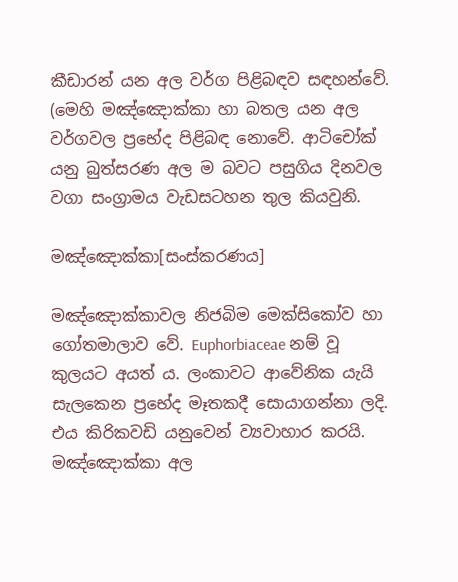කීඩාරන් යන අල වර්ග පිළිබඳව සඳහන්වේ. (මෙහි මඤ්ඤොක්‌කා හා බතල යන අල වර්ගවල ප්‍රභේද පිළිබඳ නොවේ. ආටිචෝක් යනු බුත්සරණ අල ම බවට පසුගිය දිනවල වගා සංග්‍රාමය වැඩසටහන තුල කියවුනි.

මඤ්ඤොක්කා[සංස්කරණය]

මඤ්ඤොක්කාවල නිජබිම මෙක්සිකෝව හා ගෝතමාලාව වේ. Euphorbiaceae නම් වූ කුලයට අයත් ය. ලංකාවට ආවේනික යැයි සැලකෙන ප්‍රභේද මෑතකදී සොයාගන්නා ලදි. එය කිරිකවඩි යනුවෙන් ව්‍යවාහාර කරයි. මඤ්ඤොක්කා අල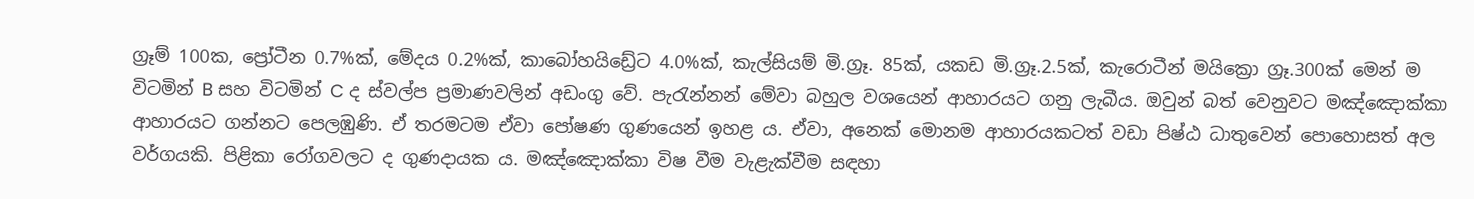ග්‍රෑම් 100ක, ප්‍රෝටීන 0.7%ක්, මේදය 0.2%ක්, කාබෝහයිඩ්‍රේට 4.0%ක්, කැල්සියම් මි.ග්‍රෑ. 85ක්, යකඩ මි.ග්‍රෑ.2.5ක්, කැරොටීන් මයික්‍රො ග්‍රෑ.300ක් මෙන් ම විටමින් B සහ විටමින් C ද ස්වල්ප ප්‍රමාණවලින් අඩංගු වේ. පැරැන්නන් මේවා බහුල වශයෙන් ආහාරයට ගනු ලැබීය. ඔවුන් බත් වෙනුවට මඤ්ඤොක්කා ආහාරයට ගන්නට පෙලඹුණි. ඒ තරමටම ඒවා පෝෂණ ගුණයෙන් ඉහළ ය. ඒවා, අනෙක් මොනම ආහාරයකටත් වඩා පිෂ්ඨ ධාතුවෙන් පොහොසත් අල වර්ගයකි. පිළිකා රෝගවලට ද ගුණදායක ය. මඤ්ඤොක්කා විෂ වීම වැළැක්වීම සඳහා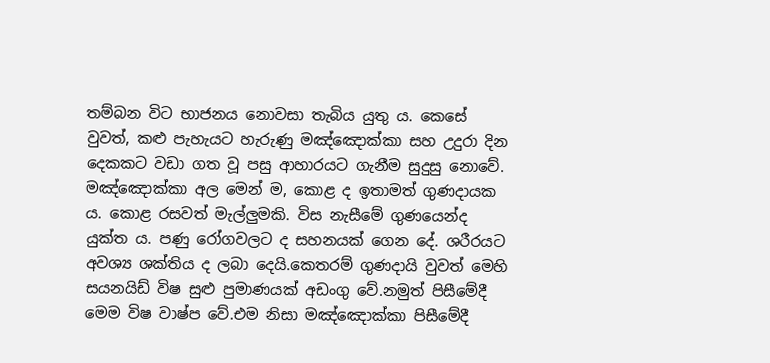තම්බන විට භාජනය නොවසා තැබිය යුතු ය. කෙසේ වුවත්, කළු පැහැයට හැරුණු මඤ්ඤොක්කා සහ උදුරා දින දෙකකට වඩා ගත වූ පසු ආහාරයට ගැනීම සුදුසු නොවේ. මඤ්ඤොක්කා අල මෙන් ම, කොළ ද ඉතාමත් ගුණදායක ය. කොළ රසවත් මැල්ලුමකි. විස නැසීමේ ගුණයෙන්ද යුක්ත ය. පණු රෝගවලට ද සහනයක් ගෙන දේ. ශරීරයට අවශ්‍ය ශක්තිය ද ලබා දෙයි.කෙතරම් ගුණදායි වුවත් මෙහි සයනයිඩ් විෂ සුළු පුමාණයක් අඩංගු වේ.නමුත් පිසීමේදී මෙම විෂ වාෂ්ප වේ.එම නිසා මඤ්ඤොක්කා පිසීමේදී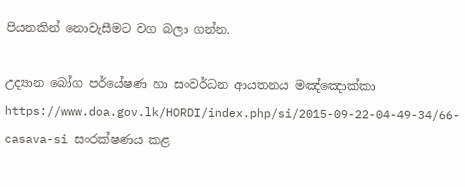පියනකින් නොවැසීමට වග බලා ගන්න.

උද්‍යාන බෝග පර්යේෂණ හා සංවර්ධන ආයතනය මඤ්ඤොක්කා https://www.doa.gov.lk/HORDI/index.php/si/2015-09-22-04-49-34/66-casava-si සංරක්ෂණය කළ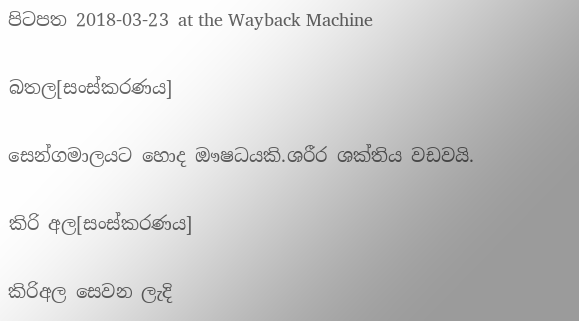පිටපත 2018-03-23 at the Wayback Machine

බතල[සංස්කරණය]

සෙන්ගමාලයට හොද ඖෂධයකි.ශරීර ශක්තිය වඩවයි.

කිරි අල[සංස්කරණය]

කිරිඅල සෙවන ලැදි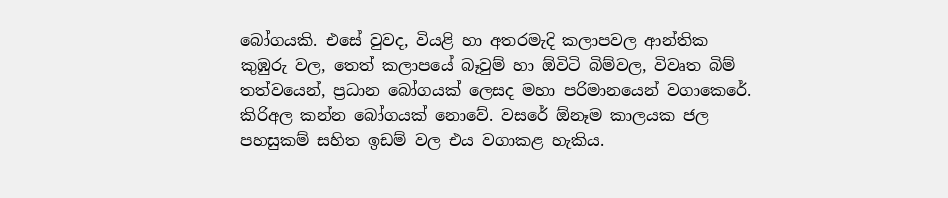බෝගයකි. එසේ වුවද, වියළි හා අතරමැදි කලාපවල ආන්තික කුඹුරු වල, තෙත් කලාපයේ බෑවුම් හා ඕවිටි බිම්වල, විවෘත බිම් තත්වයෙන්, ප්‍රධාන බෝගයක් ලෙසද මහා පරිමානයෙන් වගාකෙරේ. කිරිඅල කන්න බෝගයක් නොවේ. වසරේ ඕනෑම කාලයක ජල පහසුකම් සහිත ඉඩම් වල එය වගාකළ හැකිය.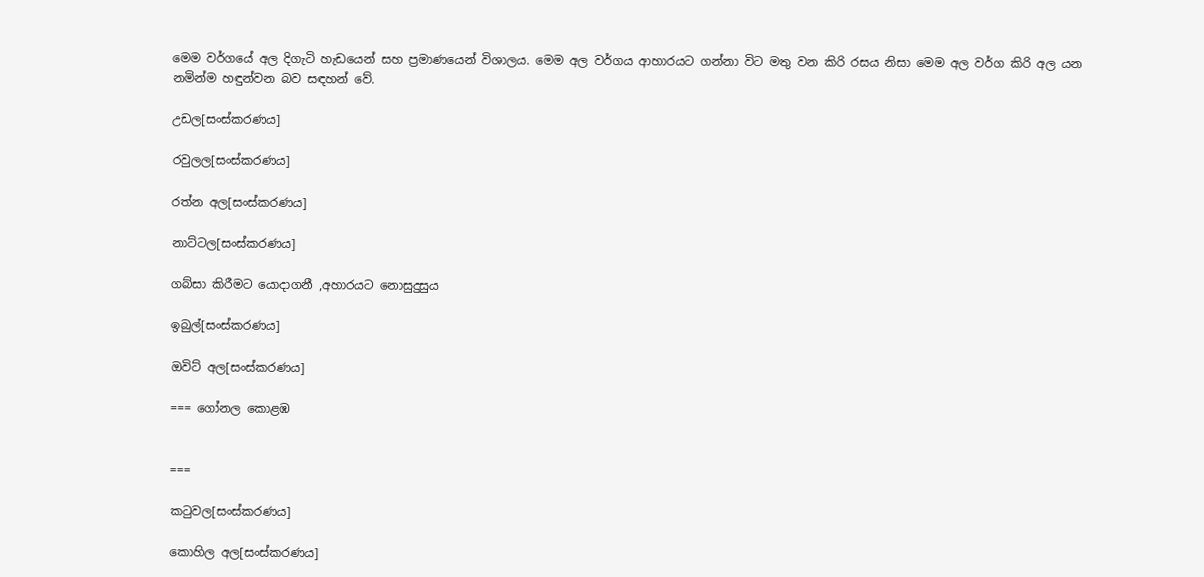මෙම වර්ගයේ අල දිගැටි හැඩයෙන් සහ ප්‍රමාණයෙන් විශාලය. මෙම අල වර්ගය ආහාරයට ගන්නා විට මතු වන කිරි රසය නිසා මෙම අල වර්ග කිරි අල යන නමින්ම හඳුන්වන බව සඳහන් වේ.

උඩල[සංස්කරණය]

රවුලල[සංස්කරණය]

රත්න අල[සංස්කරණය]

නාට්ටල[සංස්කරණය]

ගබ්සා කිරීමට යොදාගනී ,අහාරයට නොසුදුසුය

ඉබුල්[සංස්කරණය]

ඔවිට් අල[සංස්කරණය]

=== ගෝනල කොළඹ


===

කටුවල[සංස්කරණය]

කොහිල අල[සංස්කරණය]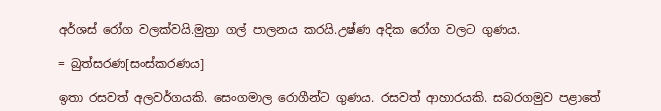අර්ශස් රෝග වලක්වයි.මුත්‍රා ගල් පාලනය කරයි.උෂ්ණ අදික රෝග වලට ගුණය.

= බුත්සරණ[සංස්කරණය]

ඉතා රසවත් අලවර්ගයකි. සෙංගමාල රොගීන්ට ගුණය. රසවත් ආහාරයකි. සබරගමුව පළාතේ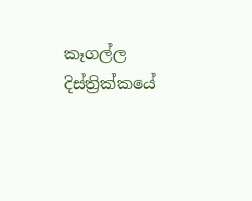කෑගල්ල දිස්ත්‍රික්කයේ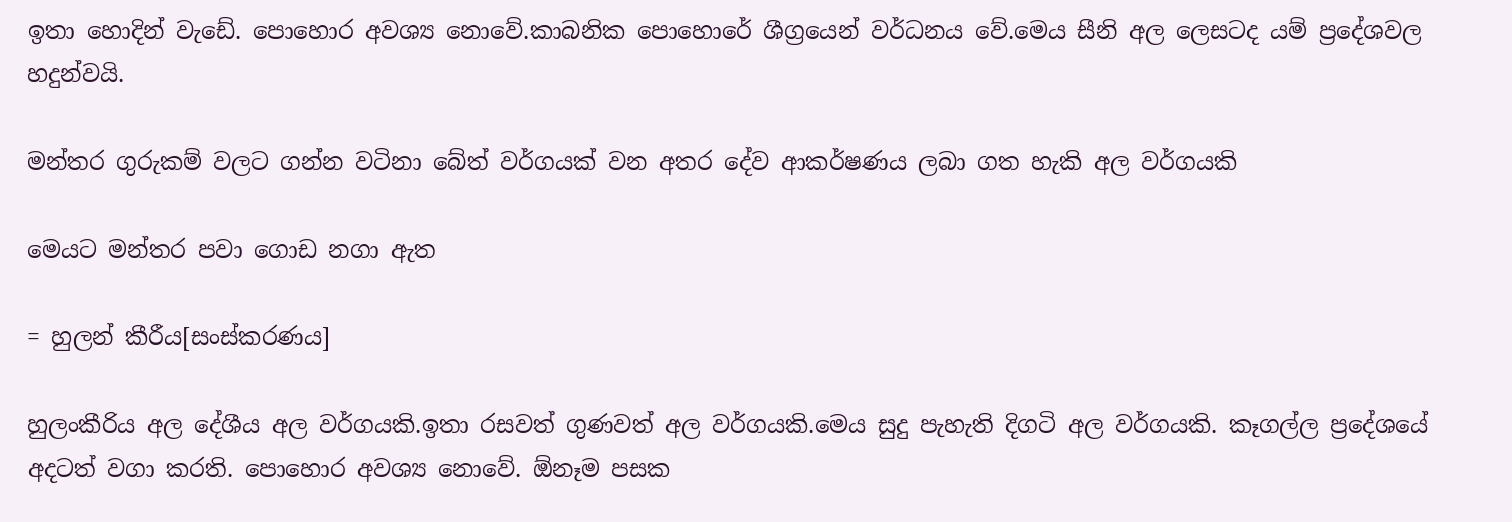ඉතා හොදින් වැඩේ. පොහොර අවශ්‍ය නොවේ.කාබනික පොහොරේ ශීග්‍රයෙන් වර්ධනය වේ.මෙය සීනි අල ලෙසටද යම් ප්‍රදේශවල හදුන්වයි.

මන්තර ගුරුකම් වලට ගන්න වටිනා බේත් වර්ගයක් වන අතර දේව ආකර්ෂණය ලබා ගත හැකි අල වර්ගයකි

මෙයට මන්තර පවා ගොඩ නගා ඇත

= හුලන් කීරීය[සංස්කරණය]

හුලංකීරිය අල දේශීය අල වර්ගයකි.ඉතා රසවත් ගුණවත් අල වර්ගයකි.මෙය සුදු පැහැති දිගටි අල වර්ගයකි. කෑගල්ල ප්‍රදේශයේ අදටත් වගා කරති. පොහොර අවශ්‍ය නොවේ. ඕනෑම පසක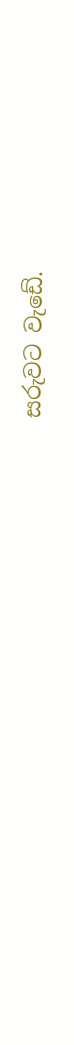සරුවට වැඩේ.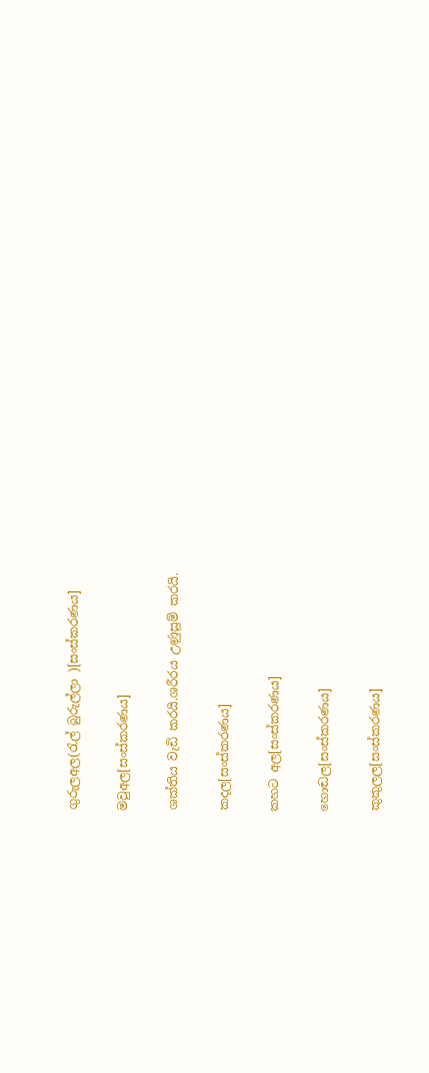ගුරුලඅල(රැල් බුරුල්ලා )[සංස්කරණය]

මවුඅල[සංස්කරණය]

ශක්තිය වැඩි කරයි.ශරීරය උණුසුම් කරයි.

කදල[සංස්කරණය]

කහට අල[සංස්කරණය]

හොඬල[සංස්කරණය]

කුකුලල[සංස්කරණය]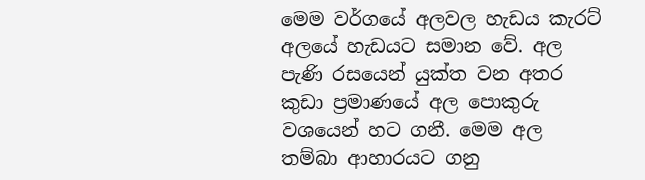මෙම වර්ගයේ අලවල හැඩය කැරට්‌ අලයේ හැඩයට සමාන වේ. අල පැණි රසයෙන් යුක්‌ත වන අතර කුඩා ප්‍රමාණයේ අල පොකුරු වශයෙන් හට ගනී. මෙම අල තම්බා ආහාරයට ගනු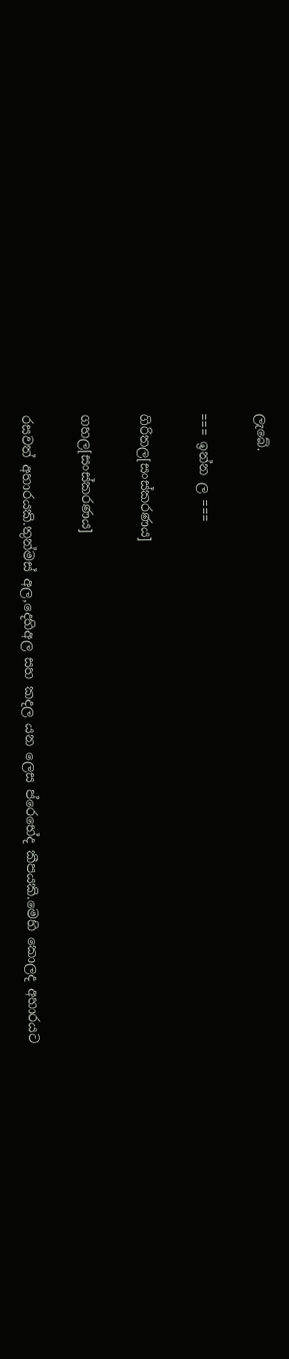ලැබේ.

=== ඉන්න ල ===

ගිරිතල[සංස්කරණය]

ගහල[සංස්කරණය]

රසවත් අහාරයකි.තුන්මස් අල,දෙහිඅල සහ කදල යන ලෙස ප්රෙභේද කීපයකි.මෙහි කොලද අහාරයට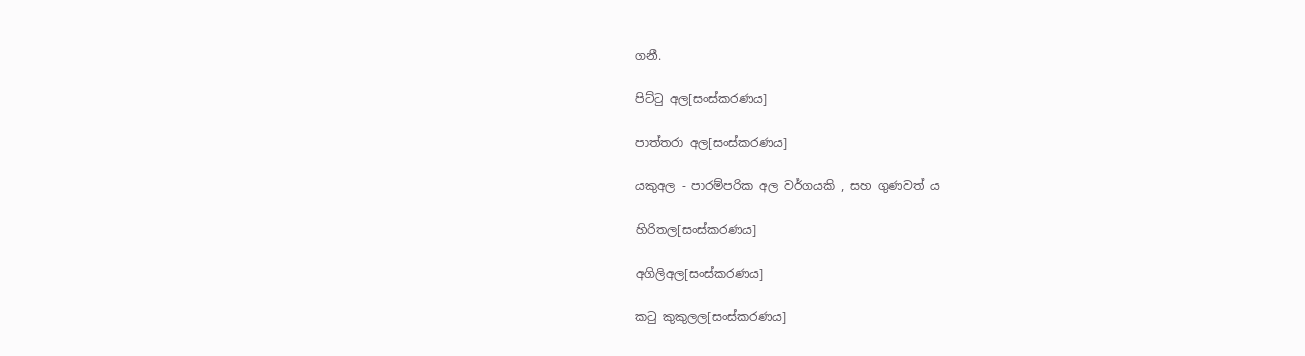ගනී.

පිට්ටු අල[සංස්කරණය]

පාත්තරා අල[සංස්කරණය]

යකුඅල - පාරම්පරික අල වර්ගයකි , සහ ගුණවත් ය

හිරිතල[සංස්කරණය]

අගිලිඅල[සංස්කරණය]

කටු කුකුලල[සංස්කරණය]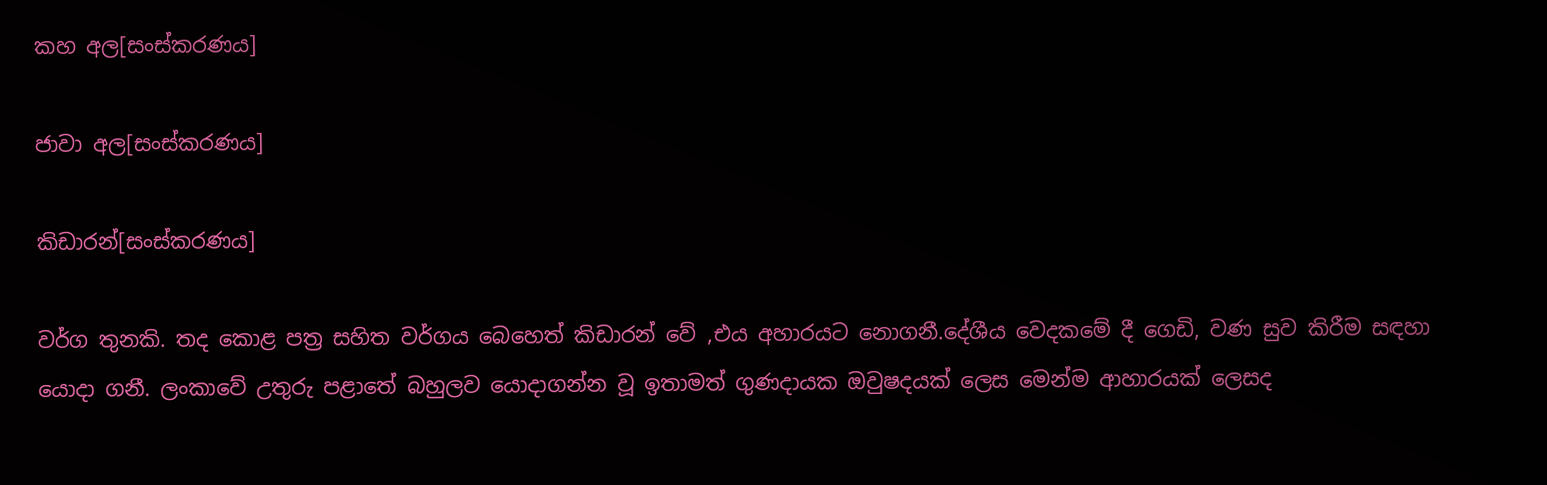කහ අල[සංස්කරණය]

ජාවා අල[සංස්කරණය]

කිඩාරන්[සංස්කරණය]

වර්ග තුනකි. තද කොළ පත්‍ර සහිත වර්ගය බෙහෙත් කිඩාරන් වේ ,එය අහාරයට නොගනී.දේශීය වෙදකමේ දී ගෙඩි, වණ සුව කිරීම සඳහා යොදා ගනී. ලංකාවේ උතුරු පළාතේ බහුලව යොදාගන්න වූ ඉතාමත් ගුණදායක ඔවුෂදයක් ලෙස මෙන්ම ආහාරයක් ලෙසද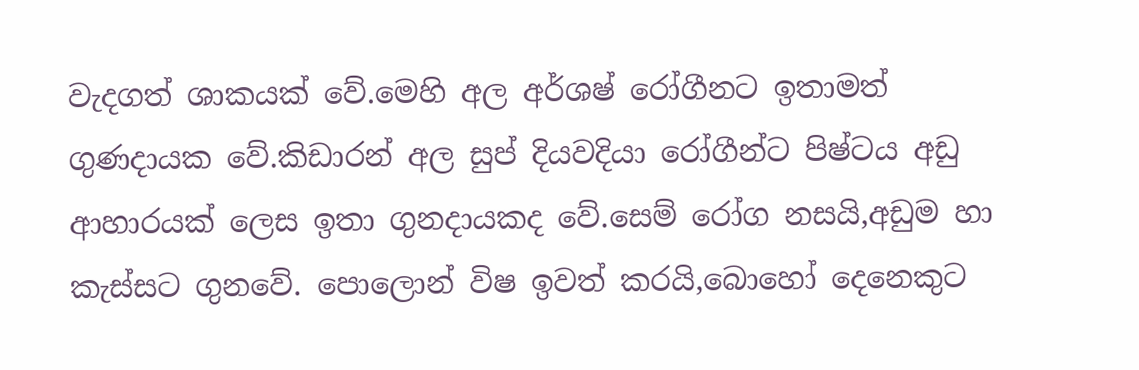වැදගත් ශාකයක් වේ.මෙහි අල අර්ශෂ් රෝගීනට ඉතාමත් ගුණදායක වේ.කිඩාරන් අල සුප් දියවදියා රෝගීන්ට පිෂ්ටය අඩු ආහාරයක් ලෙස ඉතා ගුනදායකද වේ.සෙම් රෝග නසයි,අඩුම හා කැස්සට ගුනවේ. පොලොන් විෂ ඉවත් කරයි,බොහෝ දෙනෙකුට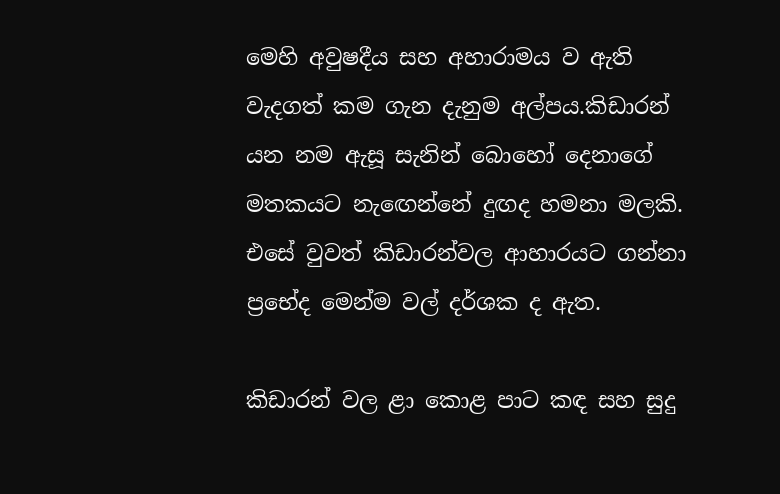මෙහි අවුෂදීය සහ අහාරාමය ව ඇති වැදගත් කම ගැන දැනුම අල්පය.කිඩාරන් යන නම ඇසූ සැනින් බොහෝ දෙනාගේ මතකයට නැඟෙන්නේ දුඟද හමනා මලකි. එසේ වුවත් කිඩාරන්වල ආහාරයට ගන්නා ප්‍රභේද මෙන්ම වල් දර්ශක ද ඇත.

කිඩාරන් වල ළා කොළ පාට කඳ සහ සුදු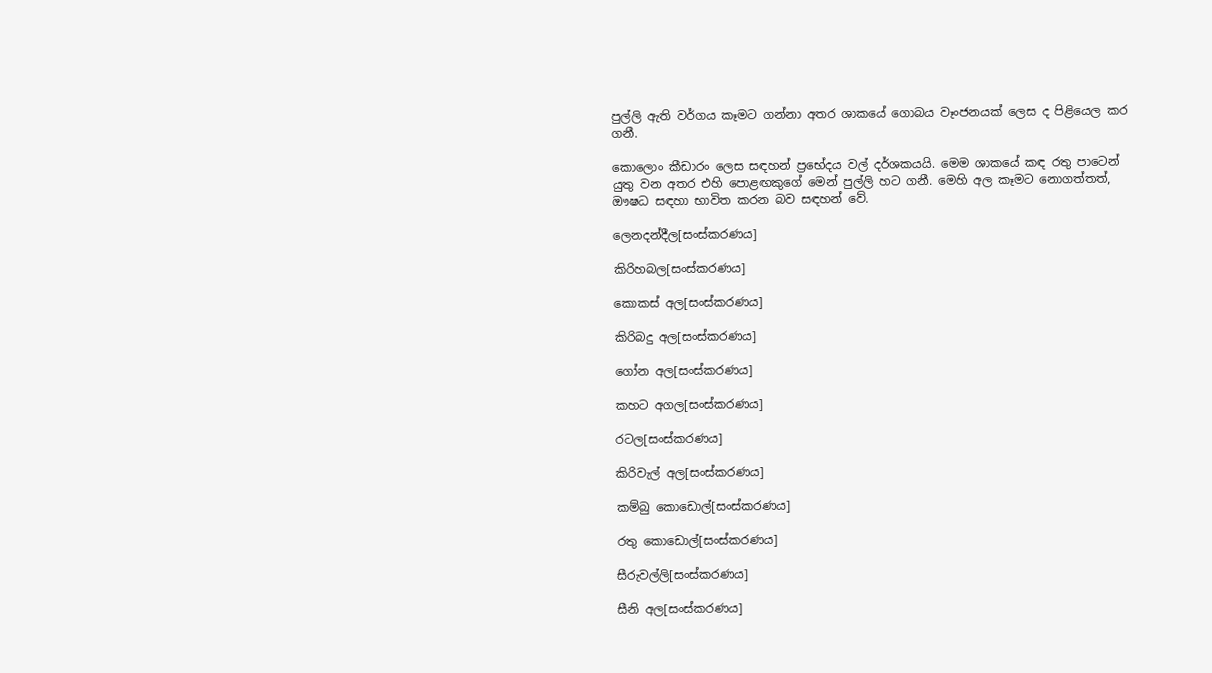පුල්ලි ඇති වර්ගය කෑමට ගන්නා අතර ශාකයේ ගොබය වෑංජනයක්‌ ලෙස ද පිළියෙල කර ගනී.

කොලොං කීඩාරං ලෙස සඳහන් ප්‍රභේදය වල් දර්ශකයයි. මෙම ශාකයේ කඳ රතු පාටෙන් යුතු වන අතර එහි පොළඟකුගේ මෙන් පුල්ලි හට ගනී. මෙහි අල කෑමට නොගත්තත්, ඖෂධ සඳහා භාවිත කරන බව සඳහන් වේ.

ලෙනදන්දීල[සංස්කරණය]

කිරිහබල[සංස්කරණය]

කොකස් අල[සංස්කරණය]

කිරිබදු අල[සංස්කරණය]

ගෝන අල[සංස්කරණය]

කහට අගල[සංස්කරණය]

රටල[සංස්කරණය]

කිරිවැල් අල[සංස්කරණය]

කම්බු කොඩොල්[සංස්කරණය]

රතු කොඩොල්[සංස්කරණය]

සීරුවල්ලි[සංස්කරණය]

සීනි අල[සංස්කරණය]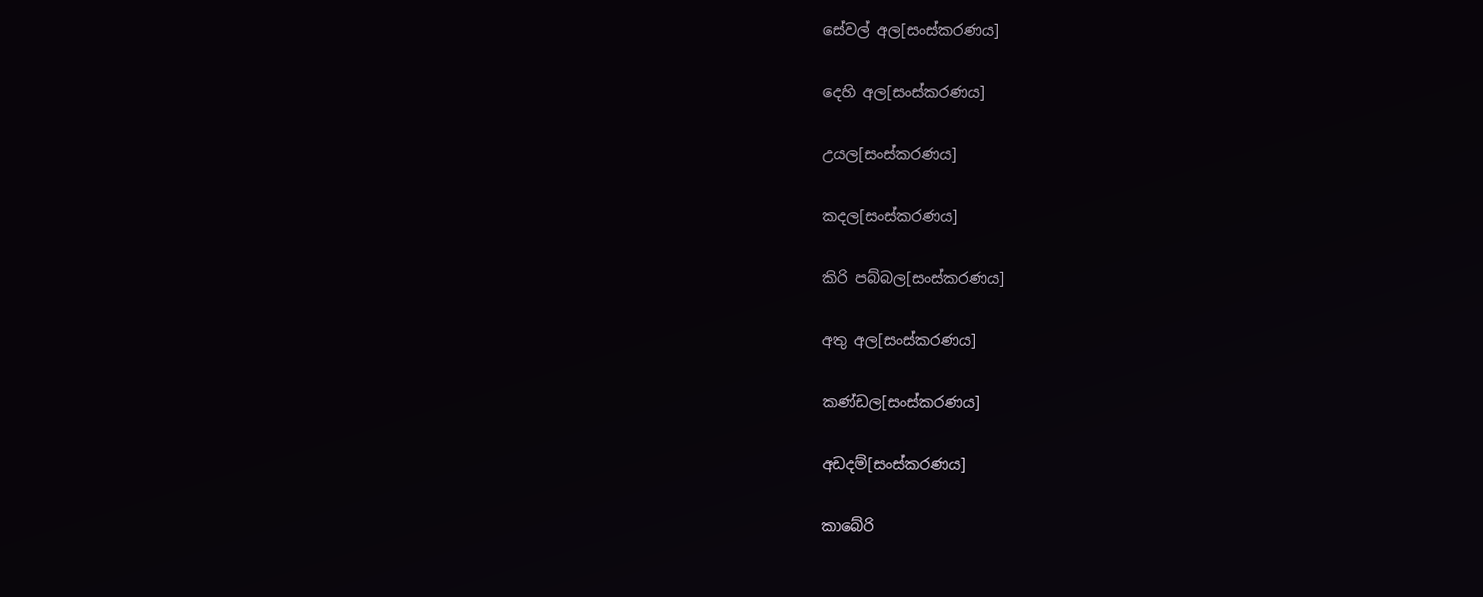සේවල් අල[සංස්කරණය]

දෙහි අල[සංස්කරණය]

උයල[සංස්කරණය]

කදල[සංස්කරණය]

කිරි පබ්බල[සංස්කරණය]

අතු අල[සංස්කරණය]

කණ්ඩල[සංස්කරණය]

අඩදම්[සංස්කරණය]

කාබේරි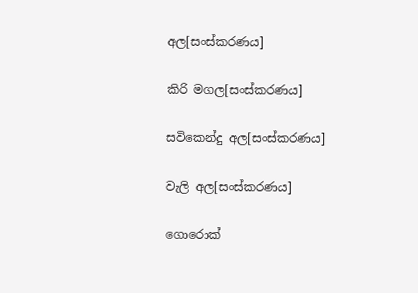අල[සංස්කරණය]

කිරි මගල[සංස්කරණය]

සවිකෙන්දු අල[සංස්කරණය]

වැලි අල[සංස්කරණය]

ගොරොක්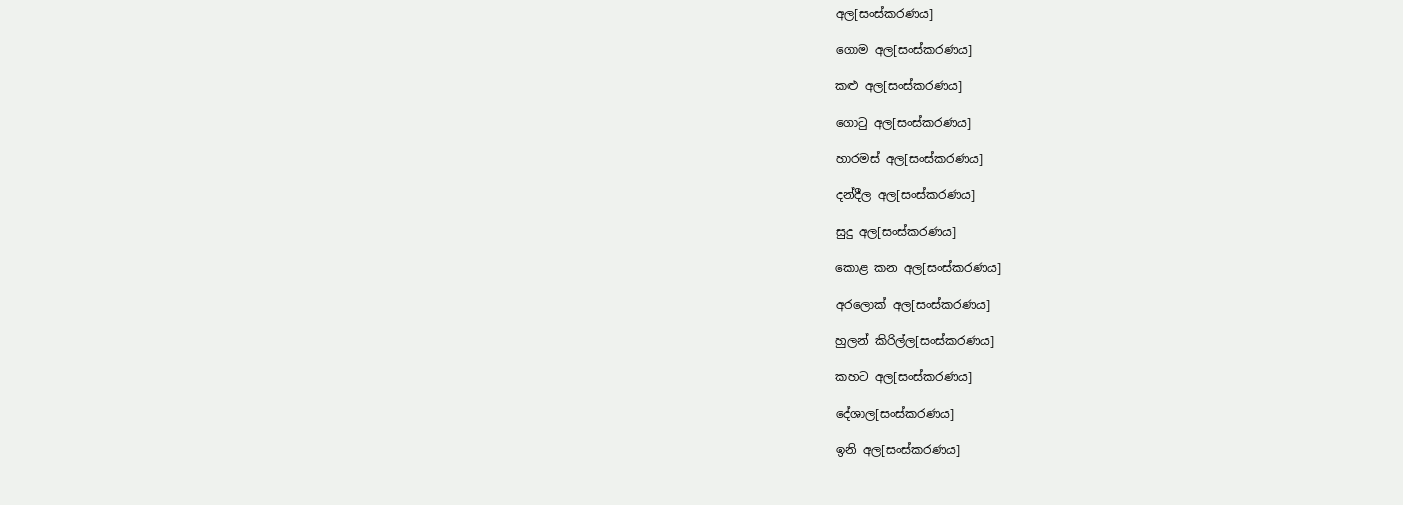අල[සංස්කරණය]

ගොම අල[සංස්කරණය]

කළු අල[සංස්කරණය]

ගොටු අල[සංස්කරණය]

හාරමස් අල[සංස්කරණය]

දන්දීල අල[සංස්කරණය]

සුදු අල[සංස්කරණය]

කොළ කන අල[සංස්කරණය]

අරලොක් අල[සංස්කරණය]

හුලන් කිරිල්ල[සංස්කරණය]

කහට අල[සංස්කරණය]

දේශාල[සංස්කරණය]

ඉනි අල[සංස්කරණය]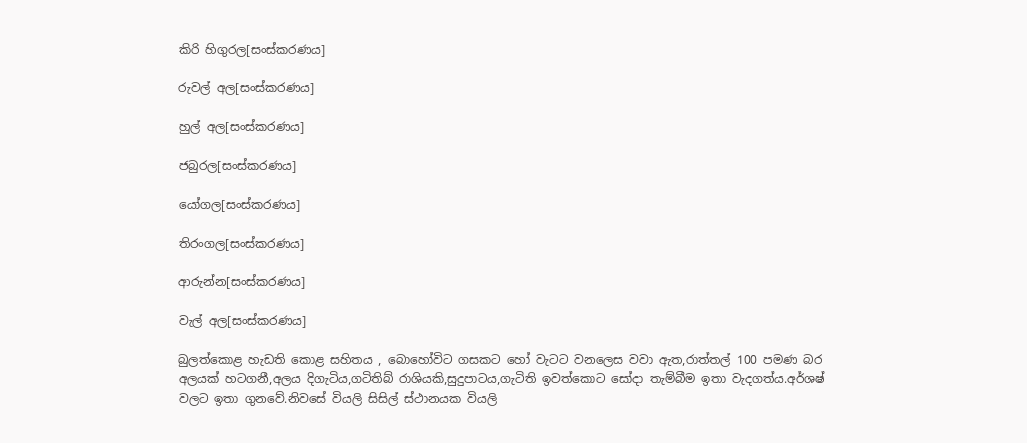කිරි හිගුරල[සංස්කරණය]

රුවල් අල[සංස්කරණය]

හුල් අල[සංස්කරණය]

ජබුරල[සංස්කරණය]

යෝගල[සංස්කරණය]

තිරංගල[සංස්කරණය]

ආරුන්න[සංස්කරණය]

වැල් අල[සංස්කරණය]

බුලත්කොළ හැඩති කොළ සහිතය , බොහෝවිට ගසකට හෝ වැටට වනලෙස වවා ඇත,රාත්තල් 100 පමණ බර අලයක් හටගනී,අලය දිගැටිය,ගටිතිබ් රාශියකි,සුදුපාටය,ගැටිති ඉවත්කොට සෝදා තැම්බීම ඉතා වැදගත්ය.අර්ශෂ් වලට ඉතා ගුනවේ.නිවසේ වියලි සිසිල් ස්ථානයක වියලි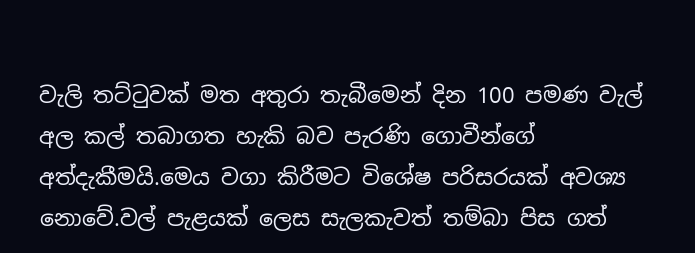වැලි තට්ටුවක් මත අතුරා තැබීමෙන් දින 100 පමණ වැල් අල කල් තබාගත හැකි බව පැරණි ගොවීන්ගේ අත්දැකීමයි.මෙය වගා කිරීමට විශේෂ පරිසරයක් අවශ්‍ය නොවේ.වල් පැළයක් ලෙස සැලකැවත් තම්බා පිස ගත්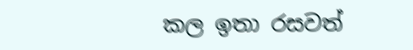කල ඉතා රසවත්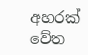අහරක් වේත